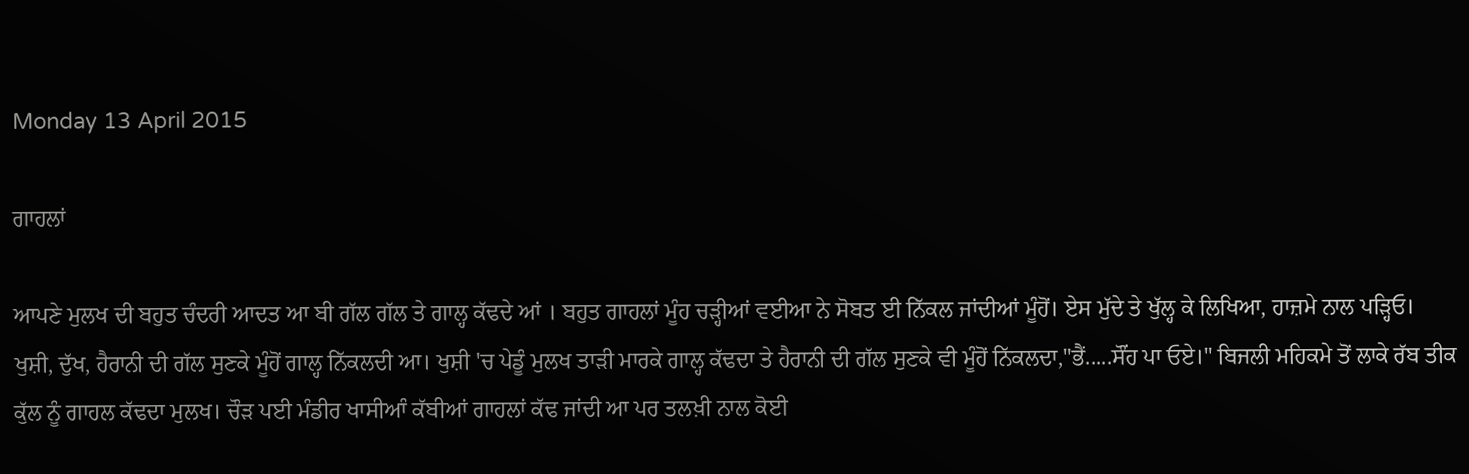Monday 13 April 2015

ਗਾਹਲਾਂ

ਆਪਣੇ ਮੁਲਖ ਦੀ ਬਹੁਤ ਚੰਦਰੀ ਆਦਤ ਆ ਬੀ ਗੱਲ ਗੱਲ ਤੇ ਗਾਲ੍ਹ ਕੱਢਦੇ ਆਂ । ਬਹੁਤ ਗਾਹਲਾਂ ਮੂੰਹ ਚੜ੍ਹੀਆਂ ਵਈਆ ਨੇ ਸੋਬਤ ਈ ਨਿੱਕਲ ਜਾਂਦੀਆਂ ਮੂੰਹੋਂ। ਏਸ ਮੁੱਦੇ ਤੇ ਖੁੱਲ੍ਹ ਕੇ ਲਿਖਿਆ, ਹਾਜ਼ਮੇ ਨਾਲ ਪੜ੍ਹਿਓ।
ਖੁਸ਼ੀ, ਦੁੱਖ, ਹੈਰਾਨੀ ਦੀ ਗੱਲ ਸੁਣਕੇ ਮੂੰਹੋਂ ਗਾਲ੍ਹ ਨਿੱਕਲਦੀ ਆ। ਖੁਸ਼ੀ 'ਚ ਪੇਡੂੰ ਮੁਲਖ ਤਾੜੀ ਮਾਰਕੇ ਗਾਲ੍ਹ ਕੱਢਦਾ ਤੇ ਹੈਰਾਨੀ ਦੀ ਗੱਲ ਸੁਣਕੇ ਵੀ ਮੂੰਹੋਂ ਨਿੱਕਲਦਾ,"ਭੈਂ.....ਸੌਂਹ ਪਾ ਓਏ।" ਬਿਜਲੀ ਮਹਿਕਮੇ ਤੋਂ ਲਾਕੇ ਰੱਬ ਤੀਕ ਕੁੱਲ ਨੂੰ ਗਾਹਲ ਕੱਢਦਾ ਮੁਲਖ। ਚੌੜ ਪਈ ਮੰਡੀਰ ਖਾਸੀਆੰ ਕੱਬੀਆਂ ਗਾਹਲਾਂ ਕੱਢ ਜਾਂਦੀ ਆ ਪਰ ਤਲਖ਼ੀ ਨਾਲ ਕੋਈ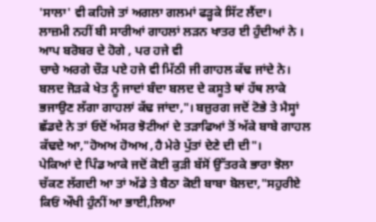'ਸਾਲਾ' ਵੀ ਕਹਿਜੇ ਤਾਂ ਅਗਲਾ ਗਲਮਾਂ ਫੜ੍ਹਕੇ ਸਿੱਟ ਲੈਂਦਾ।
ਲਾਜ਼ਮੀ ਨਹੀਂ ਬੀ ਸਾਰੀਆਂ ਗਾਹਲਾਂ ਲੜਨ ਖਾਤਰ ਈ ਹੁੰਦੀਆਂ ਨੇ । ਆਪ ਬਰੋਬਰ ਦੇ ਹੋਗੇ , ਪਰ ਹਜੇ ਵੀ
ਚਾਚੇ ਅਰਗੇ ਚੌੜ ਪਏ ਹਜੇ ਵੀ ਮਿੱਠੀ ਜੀ ਗਾਹਲ ਕੱਢ ਜਾਂਦੇ ਨੇ।
ਬਲਦ ਜੋੜਕੇ ਖੇਤ ਨੂੰ ਜਾਦਾਂ ਬੰਦਾ ਬਲਦ ਦੇ ਕਸੂਤੇ ਥਾਂ ਹੱਥ ਲਾਕੇ ਭਜਾਉਣ ਲੱਗਾ ਗਾਹਲਾਂ ਕੱਢ ਜਾਂਦਾ,"। ਬਜ਼ੁਰਗ ਜਦੋਂ ਟੋਭੇ ਤੇ ਮੈਸ੍ਹਾਂ ਛੱਡਦੇ ਨੇ ਤਾਂ ਓਦੋਂ ਅੱਸਰ ਝੋਟੀਆਂ ਦੇ ਤੜਾਫਿਆਂ ਤੋਂ ਅੱਕੇ ਬਾਬੇ ਗਾਹਲ ਕੱਢਦੇ ਆ,"ਹੋਅਅ ਹੋਅਅ ,ਹੈ ਮੇਰੇ ਪੁੱਤਾਂ ਦੇਣੇ ਦੀ ਦੀ"।
ਪੇਕਿਆਂ ਦੇ ਪਿੰਡ ਆਕੇ ਜਦੋਂ ਕੋਈ ਕੁੜੀ ਬੱਸੋਂ ਉਂੱਤਰਕੇ ਭਾਰਾ ਝੋਲਾ ਚੱਕਣ ਲੱਗਦੀ ਆ ਤਾਂ ਅੱਡੇ ਤੇ ਬੈਠਾ ਕੋਈ ਬਾਬਾ ਬੋਲਦਾ,"ਸਹੁਰੀਏ ਕਿਓਂ ਔਖੀ ਹੁੰਨੀਂ ਆ ਭਾਈ,ਲਿਆ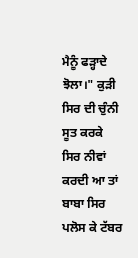ਮੈਨੂੰ ਫੜ੍ਹਾਦੇ ਝੋਲਾ।" ਕੁੜੀ ਸਿਰ ਦੀ ਚੁੰਨੀ ਸੂਤ ਕਰਕੇ ਸਿਰ ਨੀਵਾਂ ਕਰਦੀ ਆ ਤਾਂ ਬਾਬਾ ਸਿਰ ਪਲੋਸ ਕੇ ਟੱਬਰ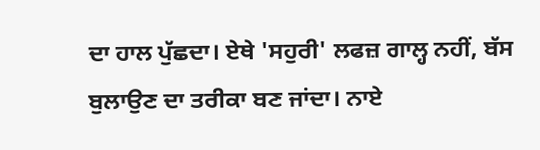ਦਾ ਹਾਲ ਪੁੱਛਦਾ। ਏਥੇ 'ਸਹੁਰੀ' ਲਫਜ਼ ਗਾਲ੍ਹ ਨਹੀਂ, ਬੱਸ ਬੁਲਾਉਣ ਦਾ ਤਰੀਕਾ ਬਣ ਜਾਂਦਾ। ਨਾਏ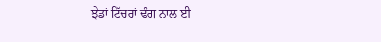ਝੇਡਾਂ ਟਿੱਚਰਾਂ ਢੰਗ ਨਾਲ ਈ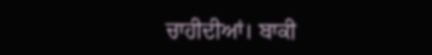ਚਾਹੀਦੀਆਂ। ਬਾਕੀ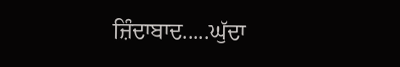ਜ਼ਿੰਦਾਬਾਦ.....ਘੁੱਦਾ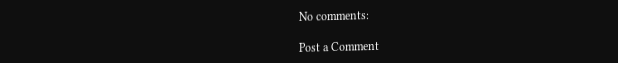No comments:

Post a Comment